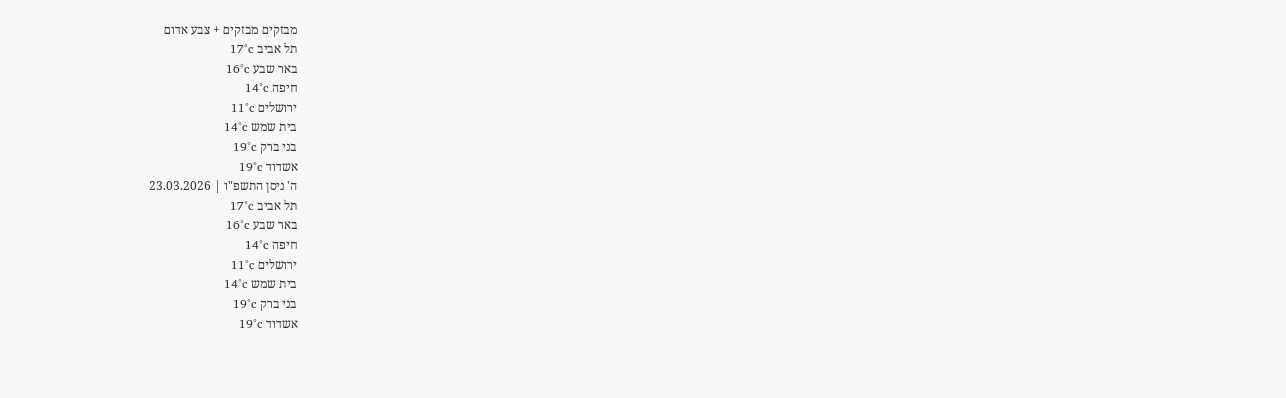מבזקים מבזקים + צבע אדום
תל אביב 17°c
באר שבע 16°c
חיפה 14°c
ירושלים 11°c
בית שמש 14°c
בני ברק 19°c
אשדוד 19°c
ה' ניסן התשפ"ו | 23.03.2026
תל אביב 17°c
באר שבע 16°c
חיפה 14°c
ירושלים 11°c
בית שמש 14°c
בני ברק 19°c
אשדוד 19°c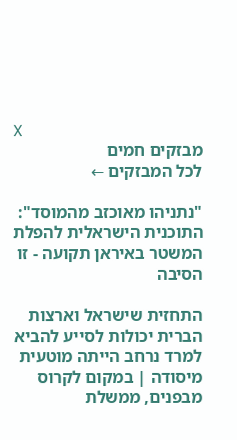X
מבזקים חמים
לכל המבזקים ←

"נתניהו מאוכזב מהמוסד": התוכנית הישראלית להפלת המשטר באיראן תקועה - זו הסיבה

התחזית שישראל וארצות הברית יכולות לסייע להביא למרד נרחב הייתה מוטעית מיסודה | במקום לקרוס מבפנים, ממשלת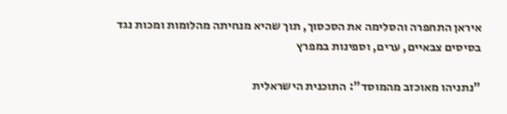איראן התחפרה והסלימה את הסכסוך, תוך שהיא מנחיתה מהלומות ומכות נגד בסיסים צבאיים, ערים, וספינות במפרץ

"נתניהו מאוכזב מהמוסד": התוכנית הישראלית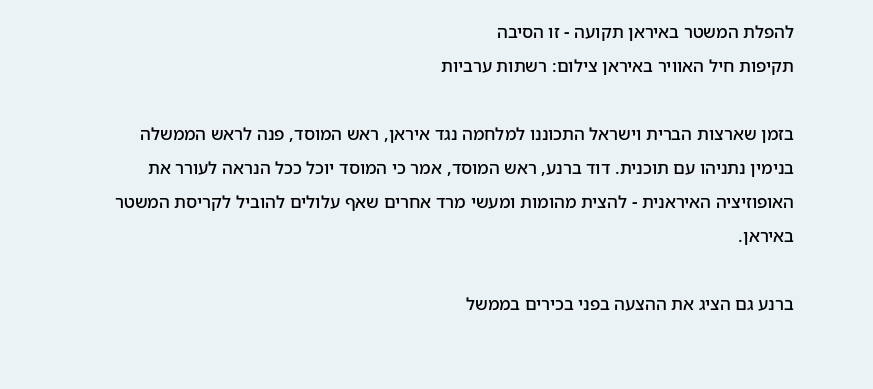להפלת המשטר באיראן תקועה - זו הסיבה
תקיפות חיל האוויר באיראן צילום: רשתות ערביות

בזמן שארצות הברית וישראל התכוננו למלחמה נגד איראן, ראש המוסד, פנה לראש הממשלה בנימין נתניהו עם תוכנית. דוד ברנע, ראש המוסד, אמר כי המוסד יוכל ככל הנראה לעורר את האופוזיציה האיראנית - להצית מהומות ומעשי מרד אחרים שאף עלולים להוביל לקריסת המשטר באיראן.

ברנע גם הציג את ההצעה בפני בכירים בממשל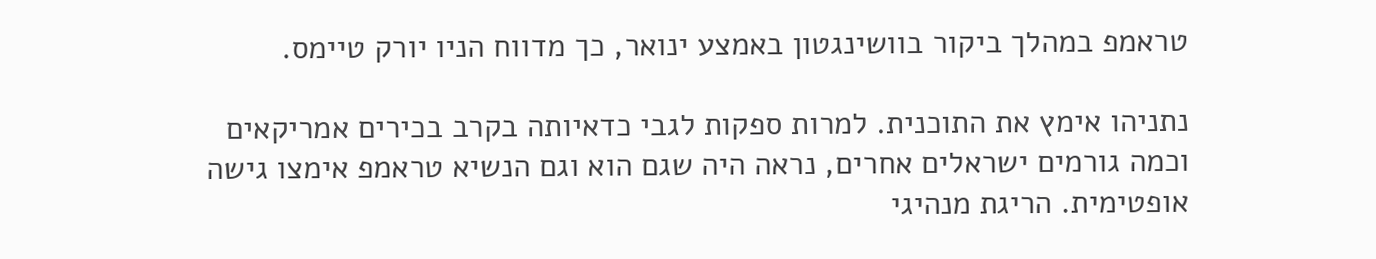טראמפ במהלך ביקור בוושינגטון באמצע ינואר, כך מדווח הניו יורק טיימס.

נתניהו אימץ את התוכנית. למרות ספקות לגבי כדאיותה בקרב בכירים אמריקאים וכמה גורמים ישראלים אחרים, נראה היה שגם הוא וגם הנשיא טראמפ אימצו גישה אופטימית. הריגת מנהיגי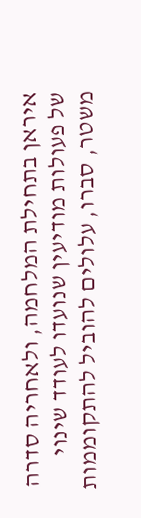איראן בתחילת המלחמה, ולאחריה סדרה של פעולות מודיעין שנועדו לעודד שינוי משטר, סברו, עלולים להוביל להתקוממות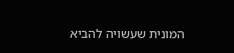המונית שעשויה להביא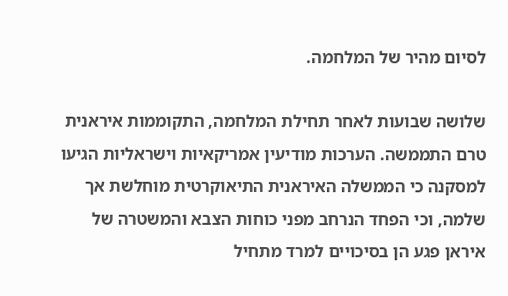לסיום מהיר של המלחמה.

שלושה שבועות לאחר תחילת המלחמה, התקוממות איראנית טרם התממשה. הערכות מודיעין אמריקאיות וישראליות הגיעו למסקנה כי הממשלה האיראנית התיאוקרטית מוחלשת אך שלמה, וכי הפחד הנרחב מפני כוחות הצבא והמשטרה של איראן פגע הן בסיכויים למרד מתחיל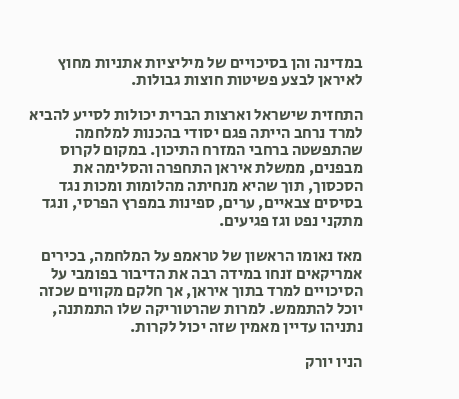במדינה והן בסיכויים של מיליציות אתניות מחוץ לאיראן לבצע פשיטות חוצות גבולות.

התחזית שישראל וארצות הברית יכולות לסייע להביא למרד נרחב הייתה פגם יסודי בהכנות למלחמה שהתפשטה ברחבי המזרח התיכון. במקום לקרוס מבפנים, ממשלת איראן התחפרה והסלימה את הסכסוך, תוך שהיא מנחיתה מהלומות ומכות נגד בסיסים צבאיים, ערים, ספינות במפרץ הפרסי, ונגד מתקני נפט וגז פגיעים.

מאז נאומו הראשון של טראמפ על המלחמה, בכירים אמריקאים זנחו במידה רבה את הדיבור בפומבי על הסיכויים למרד בתוך איראן, אך חלקם מקווים שכזה יוכל להתממש. למרות שהרטוריקה שלו התמתנה, נתניהו עדיין מאמין שזה יכול לקרות.

הניו יורק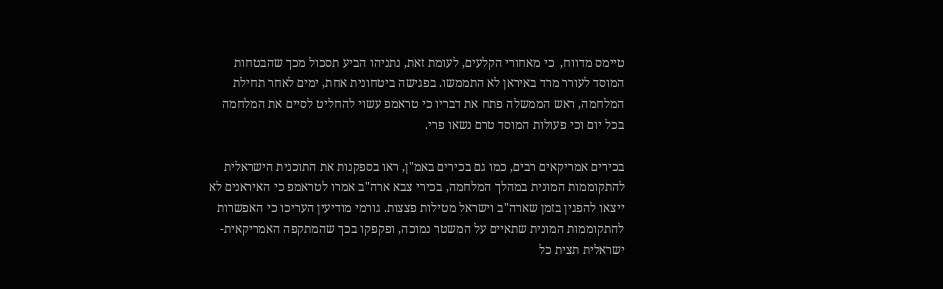טיימס מדווח,  כי מאחורי הקלעים, לעומת זאת, נתניהו הביע תסכול מכך שהבטחות המוסד לעורר מרד באיראן לא התממשו. בפגישה ביטחונית אחת, ימים לאחר תחילת המלחמה, ראש הממשלה פתח את דבריו כי טראמפ עשוי להחליט לסיים את המלחמה בכל יום וכי פעולות המוסד טרם נשאו פרי.

בכירים אמריקאים רבים, כמו גם בכירים באמ"ן, ראו בספקנות את התוכנית הישראלית להתקוממות המונית במהלך המלחמה, בכירי צבא ארה"ב אמרו לטראמפ כי האיראנים לא ייצאו להפגין בזמן שארה"ב וישראל מטילות פצצות. גורמי מודיעין העריכו כי האפשרות להתקוממות המונית שתאיים על המשטר נמוכה, ופקפקו בכך שהמתקפה האמריקאית-ישראלית תצית כל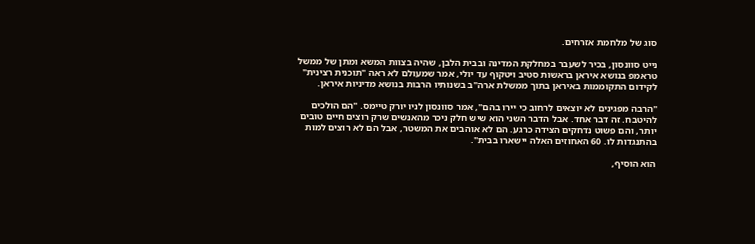סוג של מלחמת אזרחים.

נייט סוונסון, בכיר לשעבר במחלקת המדינה ובבית הלבן, שהיה בצוות המשא ומתן של ממשל טראמפ בנושא איראן בראשות סטיב ויטקוף עד יולי, אמר שמעולם לא ראה "תוכנית רצינית" לקידום התקוממות באיראן בתוך ממשלת ארה"ב בשנותיו הרבות בנושא מדיניות איראן.

"הרבה מפגינים לא יוצאים לרחוב כי יירו בהם", אמר סוונסון לניו יורק טיימס. "הם הולכים להיטבח. זה דבר אחד. אבל הדבר השני הוא שיש חלק ניכר מהאנשים שרק רוצים חיים טובים יותר, והם פשוט נדחקים הצידה כרגע. הם לא אוהבים את המשטר, אבל הם לא רוצים למות בהתנגדות לו. 60 האחוזים האלה יישארו בבית".

הוא הוסיף,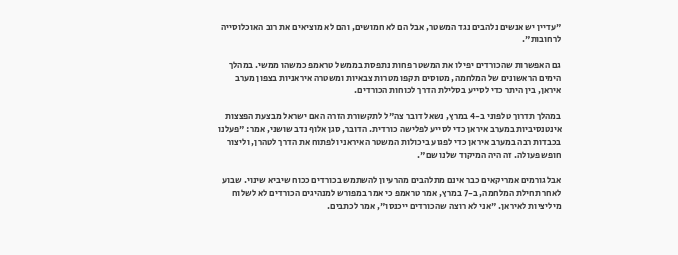"עדיין יש אנשים נלהבים נגד המשטר, אבל הם לא חמושים, והם לא מוציאים את רוב האוכלוסייה לרחובות".

גם האפשרות שהכורדים יפילו את המשטר פחות נתפסת בממשל טראמפ כמשהו ממשי. במהלך הימים הראשונים של המלחמה, מטוסים תקפו מטרות צבאיות ומשטרה איראניות בצפון מערב איראן, בין היתר כדי לסייע בסלילת הדרך לכוחות הכורדים.

במהלך תדרוך טלפוני ב-4 במרץ, נשאל דובר צה"ל לתקשורת הזרה האם ישראל מבצעת הפצצות אינטנסיביות במערב איראן כדי לסייע לפלישה כורדית. הדובר, סגן אלוף נדב שושני, אמר: "פעלנו בכבדות רבה במערב איראן כדי לפגוע ביכולות המשטר האיראני ולפתוח את הדרך לטהרן, וליצור חופש פעולה. זה היה המיקוד שלנו שם".

אבל גורמים אמריקאים כבר אינם מתלהבים מהרעיון להשתמש בכורדים ככוח שיביא שינוי. שבוע לאחר תחילת המלחמה, ב-7 במרץ, אמר טראמפ כי אמר במפורש למנהיגים הכורדים לא לשלוח מיליציות לאיראן. "אני לא רוצה שהכורדים ייכנסו", אמר לכתבים.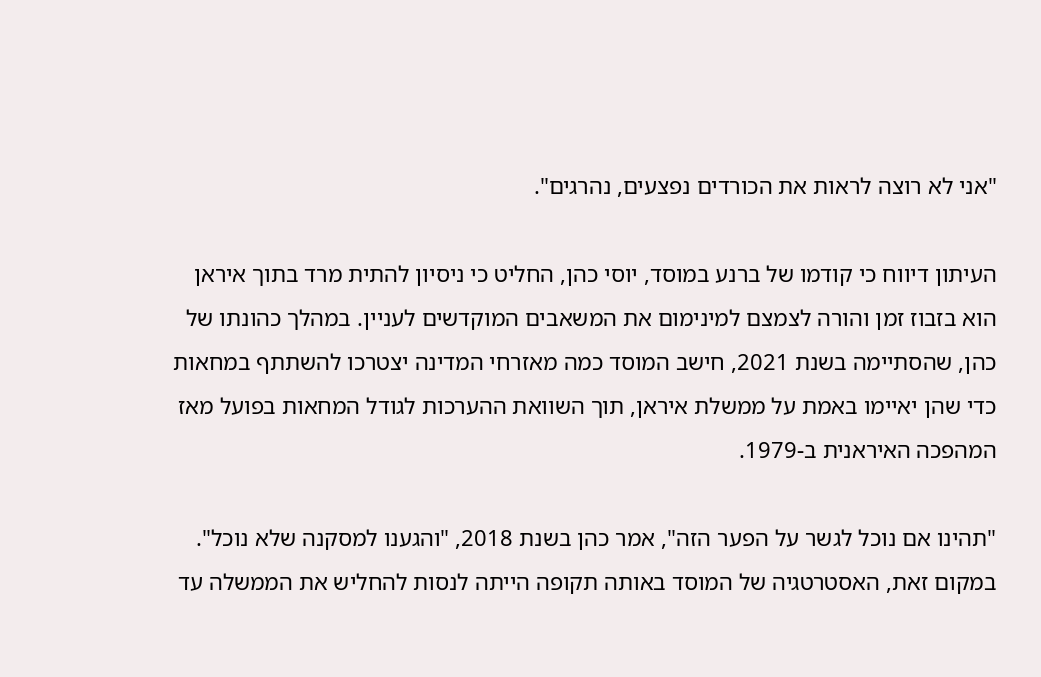"אני לא רוצה לראות את הכורדים נפצעים, נהרגים".

העיתון דיווח כי קודמו של ברנע במוסד, יוסי כהן, החליט כי ניסיון להתית מרד בתוך איראן הוא בזבוז זמן והורה לצמצם למינימום את המשאבים המוקדשים לעניין. במהלך כהונתו של כהן, שהסתיימה בשנת 2021, חישב המוסד כמה מאזרחי המדינה יצטרכו להשתתף במחאות כדי שהן יאיימו באמת על ממשלת איראן, תוך השוואת ההערכות לגודל המחאות בפועל מאז המהפכה האיראנית ב-1979.

"תהינו אם נוכל לגשר על הפער הזה", אמר כהן בשנת 2018, "והגענו למסקנה שלא נוכל". במקום זאת, האסטרטגיה של המוסד באותה תקופה הייתה לנסות להחליש את הממשלה עד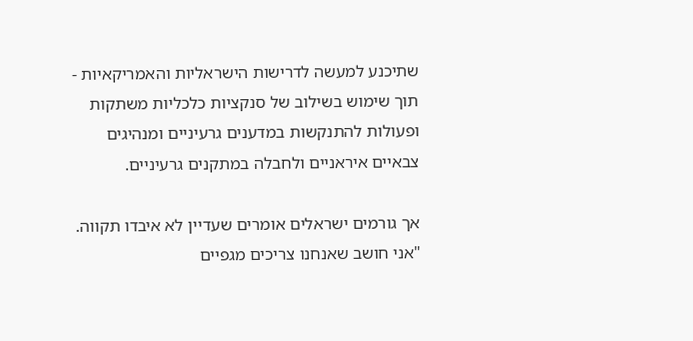שתיכנע למעשה לדרישות הישראליות והאמריקאיות - תוך שימוש בשילוב של סנקציות כלכליות משתקות ופעולות להתנקשות במדענים גרעיניים ומנהיגים צבאיים איראניים ולחבלה במתקנים גרעיניים.

אך גורמים ישראלים אומרים שעדיין לא איבדו תקווה. "אני חושב שאנחנו צריכים מגפיים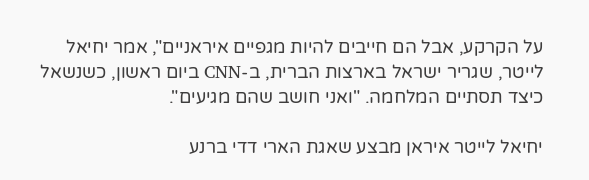על הקרקע, אבל הם חייבים להיות מגפיים איראניים", אמר יחיאל לייטר, שגריר ישראל בארצות הברית, ב-CNN ביום ראשון, כשנשאל כיצד תסתיים המלחמה. "ואני חושב שהם מגיעים".

יחיאל לייטר איראן מבצע שאגת הארי דדי ברנע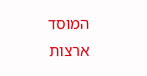המוסד ארצות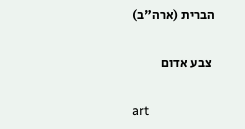הברית (ארה"ב)

 צבע אדום

art